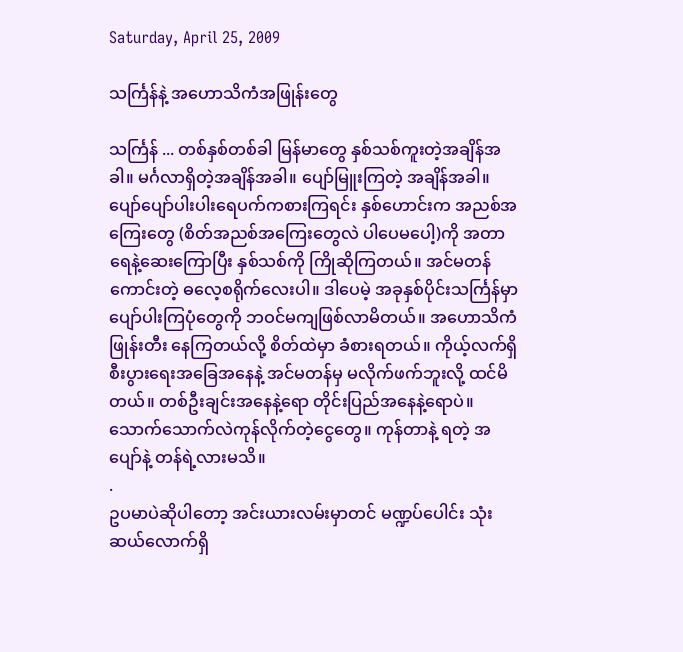Saturday, April 25, 2009

သင်္ကြန်နဲ့ အဟောသိကံအဖြုန်းတွေ

သင်္ကြန် ... တစ်နှစ်တစ်ခါ မြန်မာတွေ နှစ်သစ်ကူးတဲ့အချိန်အခါ။ မင်္ဂလာရှိတဲ့အချိန်အခါ။ ပျော်မြူးကြတဲ့ အချိန်အခါ။ ပျော်ပျော်ပါးပါးရေပက်ကစားကြရင်း နှစ်ဟောင်းက အညစ်အကြေးတွေ (စိတ်အညစ်အကြေးတွေလဲ ပါပေမပေါ့)ကို အတာရေနဲ့ဆေးကြောပြီး နှစ်သစ်ကို ကြိုဆိုကြတယ်။ အင်မတန်ကောင်းတဲ့ ဓလေ့စရိုက်လေးပါ။ ဒါပေမဲ့ အခုနှစ်ပိုင်းသင်္ကြန်မှာ ပျော်ပါးကြပုံတွေကို ဘဝင်မကျဖြစ်လာမိတယ်။ အဟောသိကံ ဖြုန်းတီး နေကြတယ်လို့ စိတ်ထဲမှာ ခံစားရတယ်။ ကိုယ့်လက်ရှိ စီးပွားရေးအခြေအနေနဲ့ အင်မတန်မှ မလိုက်ဖက်ဘူးလို့ ထင်မိတယ်။ တစ်ဦးချင်းအနေနဲ့ရော တိုင်းပြည်အနေနဲ့ရောပဲ။ သောက်သောက်လဲကုန်လိုက်တဲ့ငွေတွေ။ ကုန်တာနဲ့ ရတဲ့ အပျော်နဲ့ တန်ရဲ့လားမသိ။
.
ဥပမာပဲဆိုပါတော့ အင်းယားလမ်းမှာတင် မဏ္ဍပ်ပေါင်း သုံးဆယ်လောက်ရှိ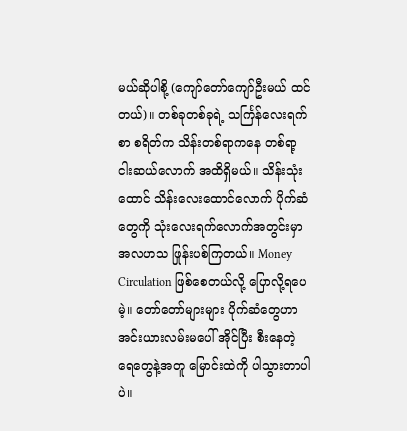မယ်ဆိုပါစို့ (ကျော်တော်ကျော်ဦးမယ် ထင်တယ်)။ တစ်ခုတစ်ခုရဲ့ သင်္ကြန်လေးရက်စာ စရိတ်က သိန်းတစ်ရာကနေ တစ်ရာ့ ငါးဆယ်လောက် အထိရှိမယ်။ သိန်းသုံးထောင် သိန်းလေးထောင်လောက် ပိုက်ဆံတွေကို သုံးလေးရက်လောက်အတွင်းမှာ အလဟသ ဖြုန်းပစ်ကြတယ်။ Money Circulation ဖြစ်စေတယ်လို့ ပြောလို့ရပေမဲ့။ တော်တော်များများ ပိုက်ဆံတွေဟာ အင်းယားလမ်းမပေါ် အိုင်ပြီး စီးနေတဲ့ ရေတွေနဲ့အတူ မြောင်းထဲကို ပါသွားတာပါပဲ။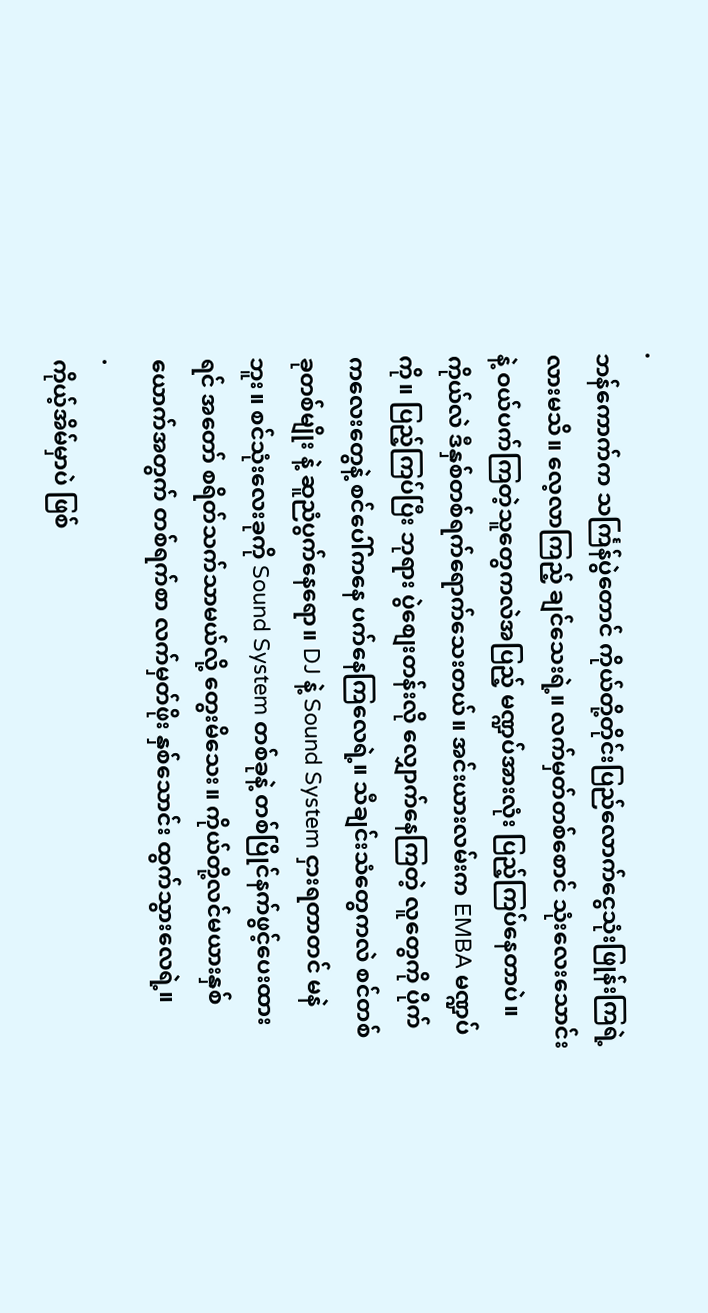.
ဘန်ကောက်က သင်္ကြန်ပွဲတောင် ကိုယ်တို့တိုင်းပြည်လောက်ငွေသုံးဖြုန်းကြရဲ့လားမသိ။ လေ့လာကြည့် ချင်သေးရဲ့။ လက်မှတ်တစ်စောင် သုံးလေးသောင်းနဲ့ ဝယ်ပက်ကြတဲ့သူတွေကလဲအပြည့် မဏ္ဍပ်အားလုံး ပြည့်ကြပ်နေတာပဲ။ ကိုယ်လဲ ဒီနှစ်တစ်ရက်ရောက်သေးတယ်။ အင်းယားလမ်းက EMBA မဏ္ဍပ်ကို။ ပြည့်ကြပ်ပြီး ဘုရား ပွဲစျေးတန်းလို လျှောက်နေကြတဲ့ လူတွေကို ပိုက်ကလေးတွေနဲ့ စင်ပေါ်ကနေ ပက်နေကြလေရဲ့။ သီချင်းသံတွေကလဲ စင်တစ်ခုတစ်မျိုး နဲ့ ဆူညံပွက်နေရော။ DJ နဲ့ Sound System ငှားရတာတင် မနဲဘူး။ စင်သုံးလေးခုကို Sound System တစ်ခုနဲ့ တစ်ပြိုင်နက်ဖွင့်ပေးထားရင် အတော် စရိတ်သက်သာမယ်လို့ တွေးမိသေး။ ကိုယ်တို့လင်မယားနှစ်ယောက်အတွက် တစ်ရက်စာ လက်မှတ်ဖိုး နှစ်သောင်း ထွက်သွားလေရဲ့။
.
ကိုယ့်အိမ်မှာပဲ ဖြစ်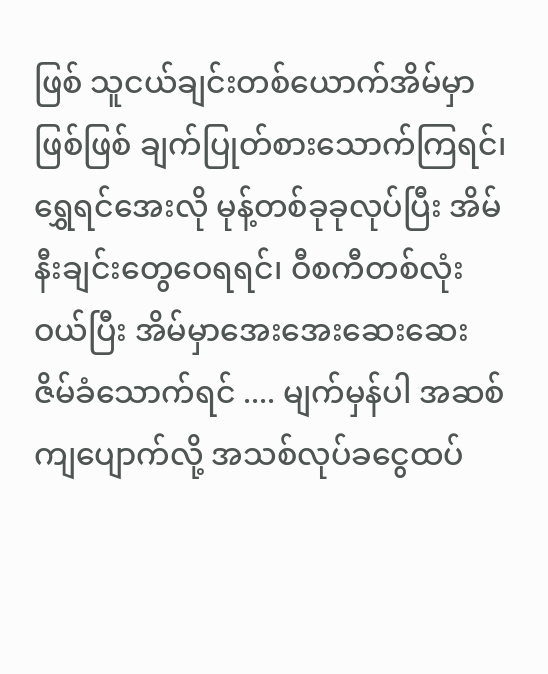ဖြစ် သူငယ်ချင်းတစ်ယောက်အိမ်မှာဖြစ်ဖြစ် ချက်ပြုတ်စားသောက်ကြရင်၊ ရွှေရင်အေးလို မုန့်တစ်ခုခုလုပ်ပြီး အိမ်နီးချင်းတွေဝေရရင်၊ ဝီစကီတစ်လုံးဝယ်ပြီး အိမ်မှာအေးအေးဆေးဆေး ဇိမ်ခံသောက်ရင် .... မျက်မှန်ပါ အဆစ် ကျပျောက်လို့ အသစ်လုပ်ခငွေထပ်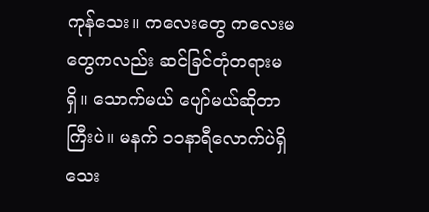ကုန်သေး။ ကလေးတွေ ကလေးမတွေကလည်း ဆင်ခြင်တုံတရားမရှိ။ သောက်မယ် ပျော်မယ်ဆိုတာကြီးပဲ။ မနက် ၁၁နာရီလောက်ပဲရှိသေး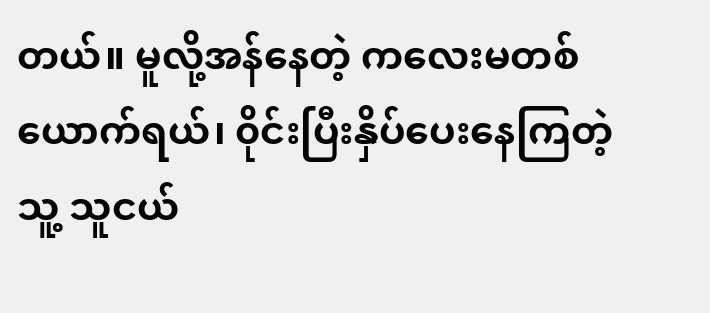တယ်။ မူလို့အန်နေတဲ့ ကလေးမတစ်ယောက်ရယ်၊ ၀ိုင်းပြီးနှိပ်ပေးနေကြတဲ့ သူ့ သူငယ်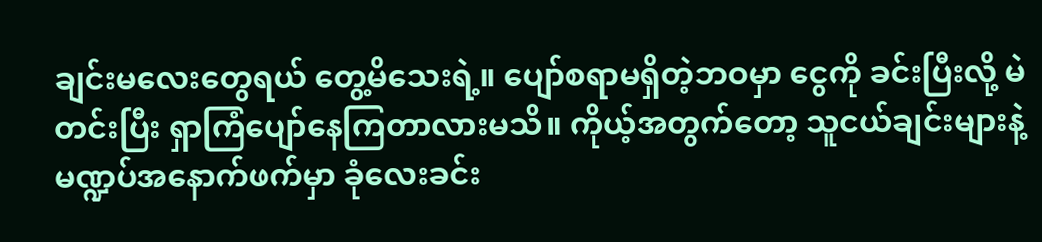ချင်းမလေးတွေရယ် တွေ့မိသေးရဲ့။ ပျော်စရာမရှိတဲ့ဘဝမှာ ငွေကို ခင်းပြီးလို့ မဲတင်းပြီး ရှာကြံပျော်နေကြတာလားမသိ။ ကိုယ့်အတွက်တော့ သူငယ်ချင်းများနဲ့ မဏ္ဍပ်အနောက်ဖက်မှာ ခုံလေးခင်း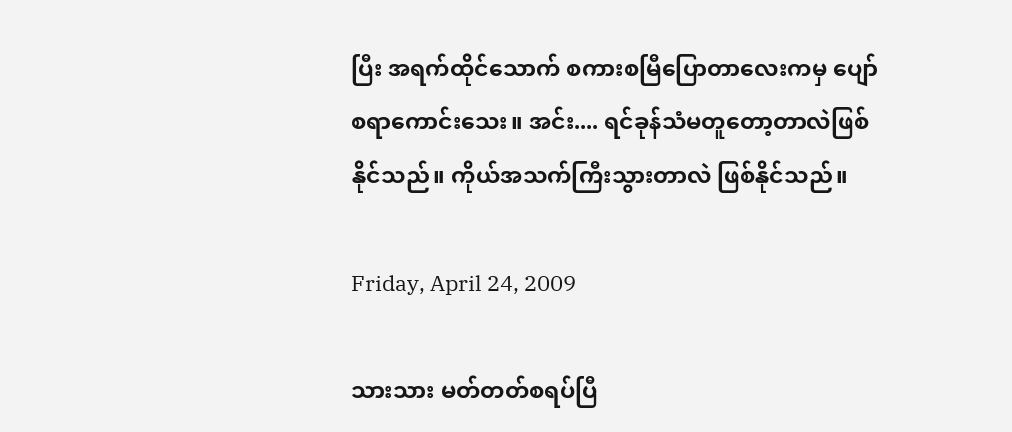ပြီး အရက်ထိုင်သောက် စကားစမြီပြောတာလေးကမှ ပျော်စရာကောင်းသေး။ အင်း.... ရင်ခုန်သံမတူတော့တာလဲဖြစ်နိုင်သည်။ ကိုယ်အသက်ကြီးသွားတာလဲ ဖြစ်နိုင်သည်။

Friday, April 24, 2009

သားသား မတ်တတ်စရပ်ပြီ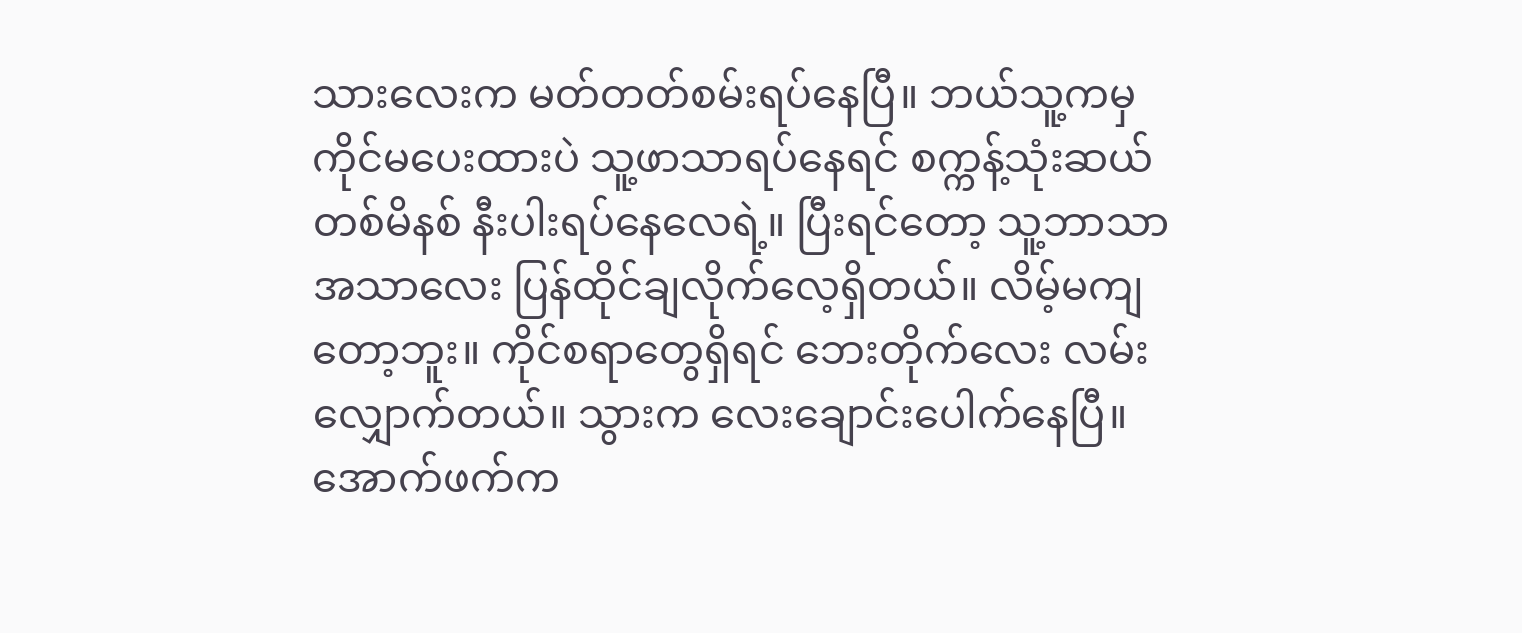သားလေးက မတ်တတ်စမ်းရပ်နေပြီ။ ဘယ်သူ့ကမှ ကိုင်မပေးထားပဲ သူ့ဖာသာရပ်နေရင် စက္ကန့်သုံးဆယ် တစ်မိနစ် နီးပါးရပ်နေလေရဲ့။ ပြီးရင်တော့ သူ့ဘာသာ အသာလေး ပြန်ထိုင်ချလိုက်လေ့ရှိတယ်။ လိမ့်မကျတော့ဘူး။ ကိုင်စရာတွေရှိရင် ဘေးတိုက်လေး လမ်းလျှောက်တယ်။ သွားက လေးချောင်းပေါက်နေပြီ။ အောက်ဖက်က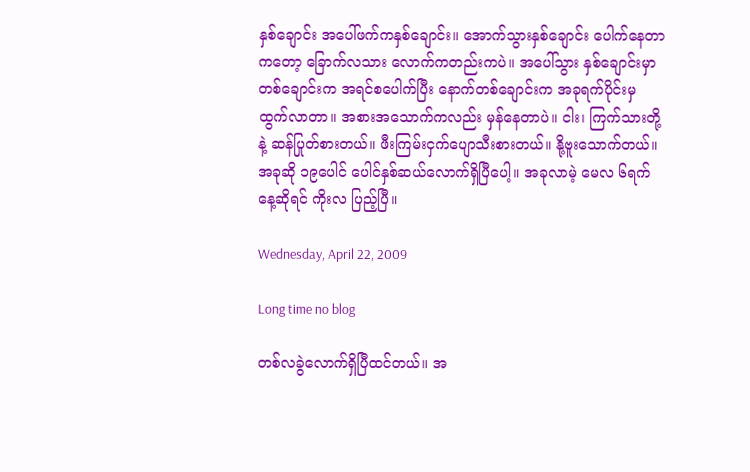နှစ်ချောင်း အပေါ်ဖက်ကနှစ်ချောင်း။ အောက်သွားနှစ်ချောင်း ပေါက်နေတာကတော့ ခြောက်လသား လောက်ကတည်းကပဲ။ အပေါ်သွား နှစ်ချောင်းမှာ တစ်ချောင်းက အရင်စပေါက်ပြီး နောက်တစ်ချောင်းက အခုရက်ပိုင်းမှ ထွက်လာတာ။ အစားအသောက်ကလည်း မှန်နေတာပဲ။ ငါး၊ ကြက်သားတို့နဲ့ ဆန်ပြုတ်စားတယ်။ ဖီးကြမ်းငှက်ပျောသီးစားတယ်။ နို့ဗူးသောက်တယ်။ အခုဆို ၁၉ပေါင် ပေါင်နှစ်ဆယ်လောက်ရှိပြီပေါ့။ အခုလာမဲ့ မေလ ၆ရက်နေ့ဆိုရင် ကိုးလ ပြည့်ပြီ။

Wednesday, April 22, 2009

Long time no blog

တစ်လခွဲလောက်ရှိပြီထင်တယ်။ အ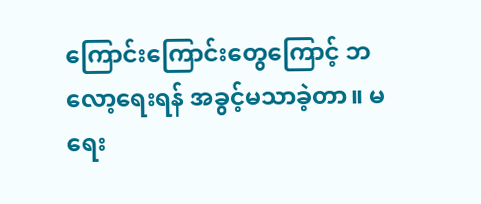ကြောင်းကြောင်းတွေကြောင့် ဘလော့ရေးရန် အခွင့်မသာခဲ့တာ။ မရေး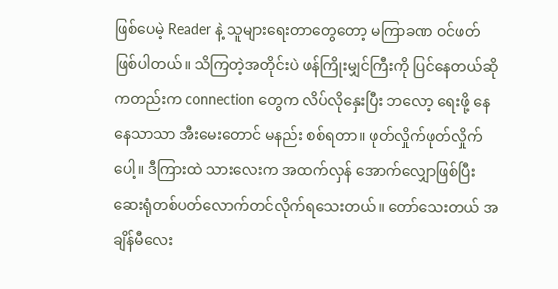ဖြစ်ပေမဲ့ Reader နဲ့ သူများရေးတာတွေတော့ မကြာခဏ ဝင်ဖတ်ဖြစ်ပါတယ်။ သိကြတဲ့အတိုင်းပဲ ဖန်ကြိုးမျှင်ကြီးကို ပြင်နေတယ်ဆိုကတည်းက connection တွေက လိပ်လိုနှေးပြီး ဘလော့ ရေးဖို့ နေနေသာသာ အီးမေးတောင် မနည်း စစ်ရတာ။ ဖုတ်လှိုက်ဖုတ်လှိုက်ပေါ့။ ဒီကြားထဲ သားလေးက အထက်လှန် အောက်လျှောဖြစ်ပြီး ဆေးရုံတစ်ပတ်လောက်တင်လိုက်ရသေးတယ်။ တော်သေးတယ် အချိန်မီလေး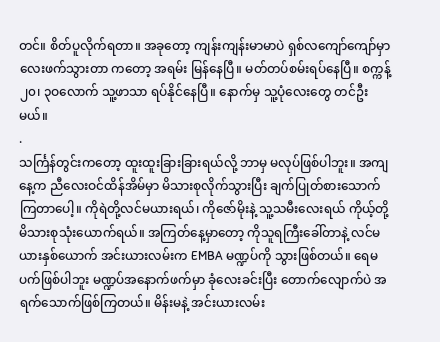တင်။ စိတ်ပူလိုက်ရတာ။ အခုတော့ ကျန်းကျန်းမာမာပဲ ရှစ်လကျော်ကျော်မှာ လေးဖက်သွားတာ ကတော့ အရမ်း မြန်နေပြီ။ မတ်တပ်စမ်းရပ်နေပြီ။ စက္ကန့် ၂၀၊ ၃ဝလောက် သူ့ဖာသာ ရပ်နိုင်နေပြီ။ နောက်မှ သူ့ပုံလေးတွေ တင်ဦးမယ်။
.
သင်္ကြန်တွင်းကတော့ ထူးထူးခြားခြားရယ်လို့ ဘာမှ မလုပ်ဖြစ်ပါဘူး။ အကျနေ့က ညီလေးဝင်ထိန်အိမ်မှာ မိသားစုလိုက်သွားပြီး ချက်ပြုတ်စားသောက်ကြတာပေါ့။ ကိုရဲတို့လင်မယားရယ်၊ ကိုဇော်မိုးနဲ့ သူ့သမီးလေးရယ် ကိုယ့်တို့ မိသားစုသုံးယောက်ရယ်။ အကြတ်နေ့မှာတော့ ကိုသူရကြီးခေါ်တာနဲ့ လင်မယားနှစ်ယောက် အင်းယားလမ်းက EMBA မဏ္ဍပ်ကို သွားဖြစ်တယ်။ ရေမပက်ဖြစ်ပါဘူး မဏ္ဍပ်အနောက်ဖက်မှာ ခုံလေးခင်းပြီး တောက်လျောက်ပဲ အရက်သောက်ဖြစ်ကြတယ်။ မိန်းမနဲ့ အင်းယားလမ်း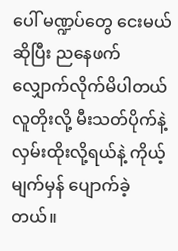ပေါ် မဏ္ဍပ်တွေ ငေးမယ်ဆိုပြီး ညနေဖက်လျှောက်လိုက်မိပါတယ် လူတိုးလို့ မီးသတ်ပိုက်နဲ့ လှမ်းထိုးလို့ရယ်နဲ့ ကိုယ့်မျက်မှန် ပျောက်ခဲ့တယ်။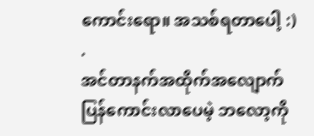ကောင်းရော။ အသစ်ရတာပေါ့ :)
.
အင်တာနက်အထိုက်အလျောက် ပြန်ကောင်းလာပေမဲ့ ဘလော့ကို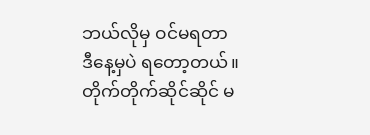ဘယ်လိုမှ ဝင်မရတာ ဒီနေ့မှပဲ ရတော့တယ်။ တိုက်တိုက်ဆိုင်ဆိုင် မ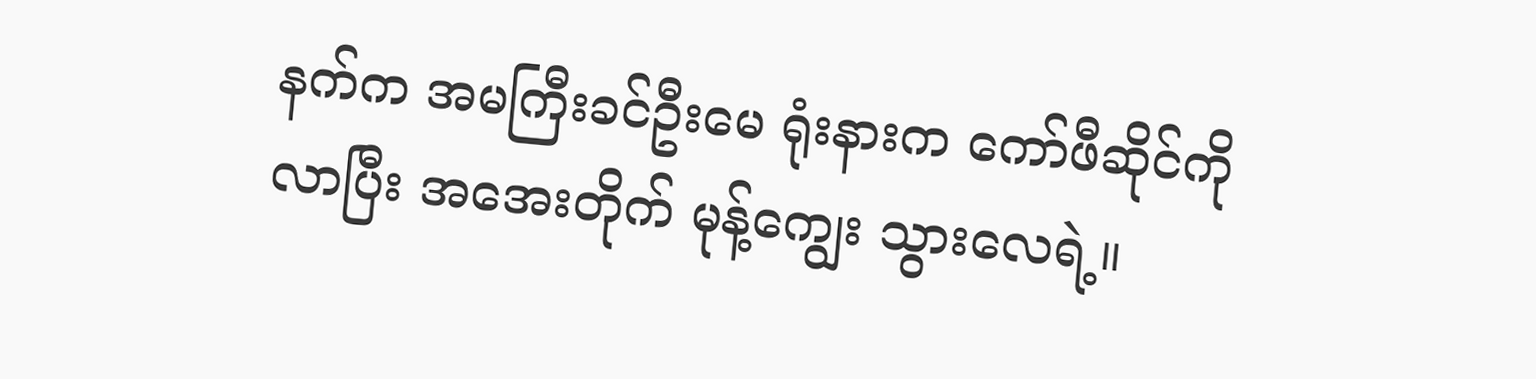နက်က အမကြီးခင်ဦးမေ ရုံးနားက ကော်ဖီဆိုင်ကို လာပြီး အအေးတိုက် မုန့်ကျွေး သွားလေရဲ့။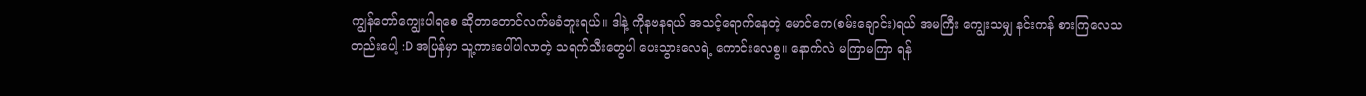ကျွန်တော်ကျွေးပါရစေ ဆိုတာတောင်လက်မခံဘူးရယ်။ ဒါနဲ့ ကိုနဗနရယ် အသင့်ရောက်နေတဲ့ မောင်ကေ(စမ်းချောင်း)ရယ် အမကြီး ကျွေးသမျှ နင်းကန် စားကြလေသတည်းပေါ့ :D အပြန်မှာ သူ့ကားပေါ်ပါလာတဲ့ သရက်သီးတွေပါ ပေးသွားလေရဲ့ ကောင်းလေစွ။ နောက်လဲ မကြာမကြာ ရန်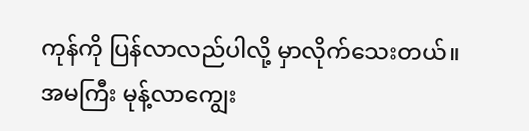ကုန်ကို ပြန်လာလည်ပါလို့ မှာလိုက်သေးတယ်။ အမကြီး မုန့်လာကျွေး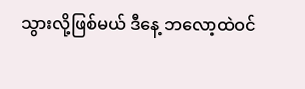သွားလို့ဖြစ်မယ် ဒီနေ့ ဘလော့ထဲဝင်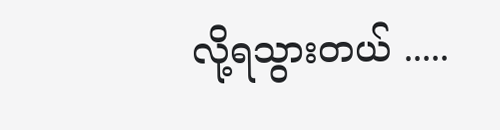လို့ရသွားတယ် .....